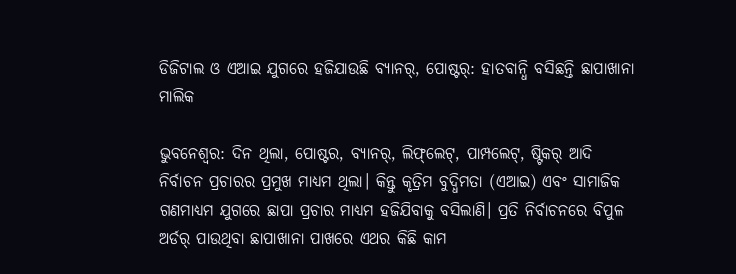ଡିଜିଟାଲ ଓ ଏଆଇ ଯୁଗରେ ହଜିଯାଉଛି ବ୍ୟାନର୍‌‌, ପୋଷ୍ଟର୍‌: ହାତବାନ୍ଧି ବସିଛନ୍ତି ଛାପାଖାନା ମାଲିକ

ଭୁବନେଶ୍ୱର: ଦିନ ଥିଲା, ପୋଷ୍ଟର, ବ୍ୟାନର୍‌‌, ଲିଫ୍‌‌ଲେଟ୍‌‌, ପାମ୍ପ‌ଲେଟ୍‌‌, ଷ୍ଟିକର୍‌‌ ଆଦି ନିର୍ବାଚନ ପ୍ରଚାରର ପ୍ରମୁଖ ମାଧ୍ୟମ ଥିଲା। କିନ୍ତୁ କୃତ୍ରିମ ବୁଦ୍ଧିମତା (ଏଆଇ) ଏବଂ ସାମାଜିକ ଗଣମାଧ୍ୟମ ଯୁଗରେ ଛାପା ପ୍ରଚାର ମାଧ୍ୟମ ହଜିଯିବାକୁ ବସିଲାଣି। ପ୍ରତି ନିର୍ବାଚନରେ ବିପୁଳ ଅର୍ଡର୍‌ ପାଉଥିବା ଛାପାଖାନା ପାଖରେ ଏଥର କିଛି କାମ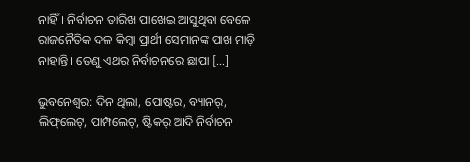ନାହିଁ। ନିର୍ବାଚନ ତାରିଖ ପାଖେଇ ଆସୁଥିବା ବେଳେ ରାଜନୈତିକ ଦଳ କିମ୍ବା ପ୍ରାର୍ଥୀ ସେମାନଙ୍କ ପାଖ ମାଡ଼ି ନାହାନ୍ତି। ତେଣୁ ଏଥର ନିର୍ବାଚନରେ ଛାପା […]

ଭୁବନେଶ୍ୱର: ଦିନ ଥିଲା, ପୋଷ୍ଟର, ବ୍ୟାନର୍‌‌, ଲିଫ୍‌‌ଲେଟ୍‌‌, ପାମ୍ପ‌ଲେଟ୍‌‌, ଷ୍ଟିକର୍‌‌ ଆଦି ନିର୍ବାଚନ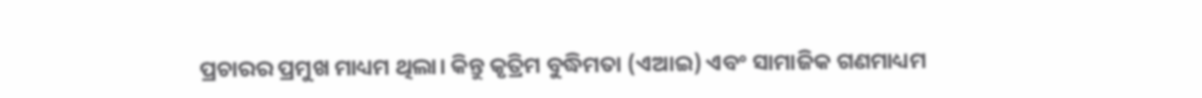ପ୍ରଚାରର ପ୍ରମୁଖ ମାଧ୍ୟମ ଥିଲା। କିନ୍ତୁ କୃତ୍ରିମ ବୁଦ୍ଧିମତା (ଏଆଇ) ଏବଂ ସାମାଜିକ ଗଣମାଧ୍ୟମ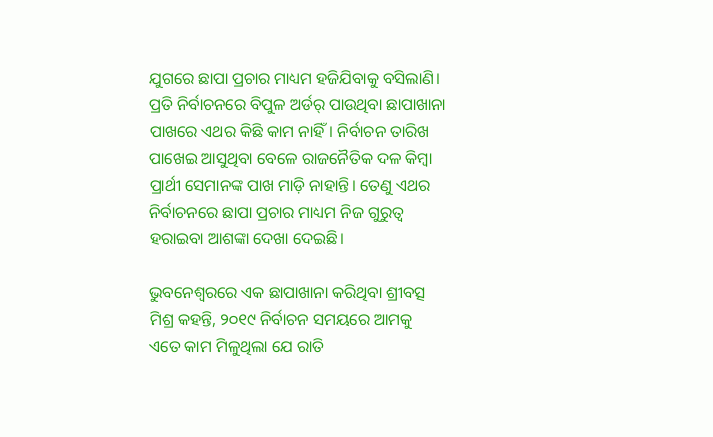ଯୁଗରେ ଛାପା ପ୍ରଚାର ମାଧ୍ୟମ ହଜିଯିବାକୁ ବସିଲାଣି। ପ୍ରତି ନିର୍ବାଚନରେ ବିପୁଳ ଅର୍ଡର୍‌ ପାଉଥିବା ଛାପାଖାନା ପାଖରେ ଏଥର କିଛି କାମ ନାହିଁ। ନିର୍ବାଚନ ତାରିଖ ପାଖେଇ ଆସୁଥିବା ବେଳେ ରାଜନୈତିକ ଦଳ କିମ୍ବା ପ୍ରାର୍ଥୀ ସେମାନଙ୍କ ପାଖ ମାଡ଼ି ନାହାନ୍ତି। ତେଣୁ ଏଥର ନିର୍ବାଚନରେ ଛାପା ପ୍ରଚାର ମାଧ୍ୟମ ନିଜ ଗୁରୁତ୍ୱ ହରାଇବା ଆଶଙ୍କା ଦେଖା ଦେଇଛି।

ଭୁବନେଶ୍ୱରରେ ଏକ ଛାପାଖାନା କରିଥିବା ଶ୍ରୀବତ୍ସ ମିଶ୍ର କହନ୍ତି, ୨୦୧୯ ନିର୍ବାଚନ ସମୟରେ ଆମକୁ ଏତେ କାମ ମିଳୁଥିଲା ଯେ ରାତି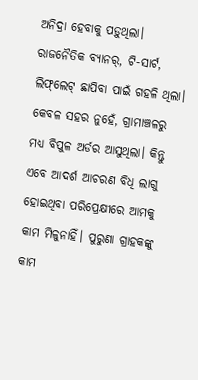ଅନିଦ୍ରା ହେବାକୁ ପଡ଼ୁଥିଲା। ରାଜନୈତିକ ବ୍ୟାନର୍‌‌, ଟି-ସାର୍ଟ, ଲିଫ୍‌‌ଲେଟ୍‌‌ ଛାପିବା ପାଇଁ ଗହଳି ଥିଲା। କେବଳ ସହର ନୁହେଁ, ଗ୍ରାମାଞ୍ଚଳରୁ ମଧ୍ୟ ବିପୁଳ ଅର୍ଡର ଆସୁଥିଲା। କିନ୍ତୁ ଏବେ ଆଦର୍ଶ ଆଚରଣ ବିଧି ଲାଗୁ ହୋଇଥିବା ପରିପ୍ରେକ୍ଷୀରେ ଆମକୁ କାମ ମିଳୁନାହିଁ। ପୁରୁଣା ଗ୍ରାହକଙ୍କୁ କାମ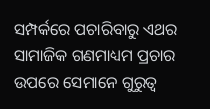ସମ୍ପର୍କରେ ପଚାରିବାରୁ ଏଥର ସାମାଜିକ ଗଣମାଧ୍ୟମ ପ୍ରଚାର ଉପରେ ସେମାନେ ଗୁରୁତ୍ୱ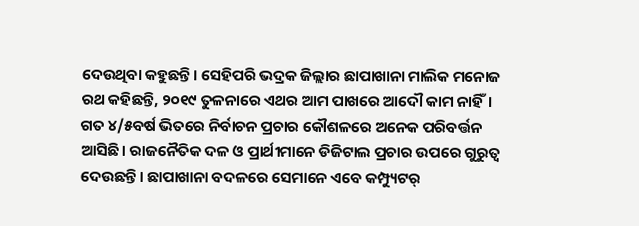ଦେଉଥିବା କହୁଛନ୍ତି। ସେହିପରି ଭଦ୍ରକ ଜିଲ୍ଲାର ଛାପାଖାନା ମାଲିକ ମନୋଜ ରଥ କହିଛନ୍ତି, ୨୦୧୯ ତୁଳନାରେ ଏଥର ଆମ ପାଖରେ ଆଦୌ କାମ ନାହିଁ। ଗତ ୪/୫ବର୍ଷ ଭିତରେ ନିର୍ବାଚନ ପ୍ରଚାର କୌଶଳରେ ଅନେକ ପରିବର୍ତ୍ତନ ଆସିଛି। ରାଜନୈତିକ ଦଳ ଓ ପ୍ରାର୍ଥୀମାନେ ଡିଜିଟାଲ ପ୍ରଚାର ଉପରେ ଗୁରୁତ୍ୱ ଦେଉଛନ୍ତି। ଛାପାଖାନା ବଦଳରେ ସେମାନେ ଏବେ କମ୍ପ୍ୟୁଟର୍‌‌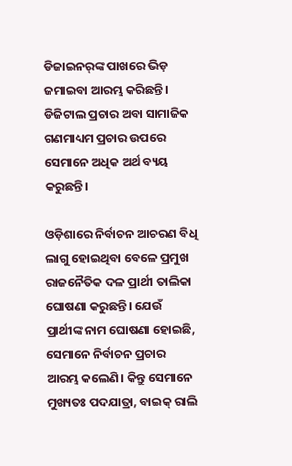ଡିଜାଇନର୍‌‌ଙ୍କ ପାଖରେ ଭିଡ଼ ଜମାଇବା ଆରମ୍ଭ କରିଛନ୍ତି।  ଡିଜିଟାଲ ପ୍ରଚାର ଅବା ସାମାଜିକ ଗଣମାଧ୍ୟମ ପ୍ରଚାର ଉପରେ ସେମାନେ ଅଧିକ ଅର୍ଥ ବ୍ୟୟ କରୁଛନ୍ତି।

ଓଡ଼ିଶାରେ ନିର୍ବାଚନ ଆଚରଣ ବିଧି ଲାଗୁ ହୋଇଥିବା ବେଳେ ପ୍ରମୁଖ ରାଜନୈତିକ ଦଳ ପ୍ରାର୍ଥୀ ତାଲିକା ଘୋଷଣା କରୁଛନ୍ତି। ଯେଉଁ ପ୍ରାର୍ଥୀଙ୍କ ନାମ ଘୋଷଣା ହୋଇଛି, ସେମାନେ ନିର୍ବାଚନ ପ୍ରଚାର ଆରମ୍ଭ କଲେଣି। କିନ୍ତୁ ସେମାନେ ମୁଖ୍ୟତଃ ପଦଯାତ୍ରା, ବାଇକ୍‌‌ ରାଲି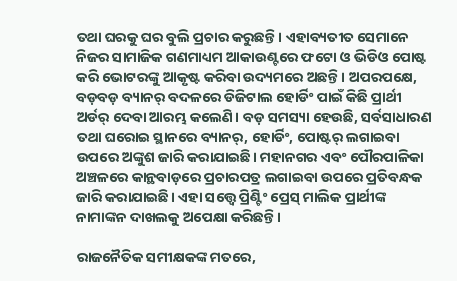ତଥା ଘରକୁ ଘର ବୁଲି ପ୍ରଚାର କରୁଛନ୍ତି। ଏହାବ୍ୟତୀତ ସେମାନେ ନିଜର ସାମାଜିକ ଗଣମାଧ୍ୟମ ଆକାଉଣ୍ଟରେ ଫଟୋ ଓ ଭିଡିଓ ପୋଷ୍ଟ କରି ଭୋଟରଙ୍କୁ ଆକୃଷ୍ଟ କରିବା ଉଦ୍ୟମରେ ଅଛନ୍ତି। ଅପରପକ୍ଷେ, ବଡ଼ବଡ଼ ବ୍ୟାନର୍‌‌ ବଦଳରେ ଡିଜିଟାଲ ହୋର୍ଡିଂ ପାଇଁ କିଛି ପ୍ରାର୍ଥୀ ଅର୍ଡର୍‌ ଦେବା ଆରମ୍ଭ କଲେଣି। ବଡ଼ ସମସ୍ୟା ହେଉଛି, ସର୍ବସାଧାରଣ ତଥା ଘରୋଇ ସ୍ଥାନରେ ବ୍ୟାନର୍‌‌, ହୋର୍ଡିଂ, ପୋଷ୍ଟର୍‌ ଲଗାଇବା ଉପରେ ଅଙ୍କୁଶ ଜାରି କରାଯାଇଛି। ମହାନଗର ଏବଂ ପୌରପାଳିକା ଅଞ୍ଚଳରେ କାନ୍ଥବାଡ଼ରେ ପ୍ରଚାରପତ୍ର ଲଗାଇବା ଉପରେ ପ୍ରତିବନ୍ଧକ ଜାରି କରାଯାଇଛି। ଏହା ସତ୍ତ୍ବେ ପ୍ରିଣ୍ଟିଂ ପ୍ରେସ୍‌‌ ମାଲିକ ପ୍ରାର୍ଥୀଙ୍କ ନାମାଙ୍କନ ଦାଖଲକୁ ଅପେକ୍ଷା କରିଛନ୍ତି।

ରାଜନୈତିକ ସମୀକ୍ଷକଙ୍କ ମତରେ,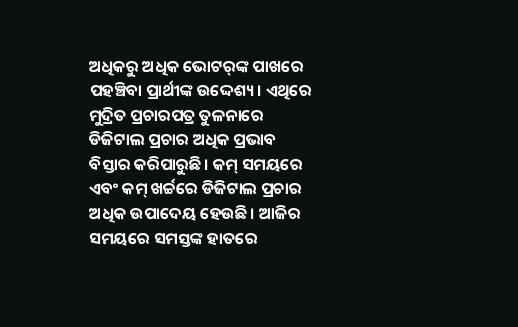ଅଧିକରୁ ଅଧିକ ଭୋଟର୍‌ଙ୍କ ପାଖରେ ପହଞ୍ଚିବା ପ୍ରାର୍ଥୀଙ୍କ ଉଦ୍ଦେଶ୍ୟ। ଏଥିରେ ମୁଦ୍ରିତ ପ୍ରଚାରପତ୍ର ତୁଳନାରେ ଡିଜିଟାଲ ପ୍ରଚାର ଅଧିକ ପ୍ରଭାବ ବିସ୍ତାର କରିପାରୁଛି। କମ୍‌ ସମୟରେ ଏବଂ କମ୍‌‌ ଖର୍ଚ୍ଚରେ ଡିଜିଟାଲ ପ୍ରଚାର ଅଧିକ ଉପାଦେୟ ହେଉଛି। ଆଜିର ସମୟରେ ସମସ୍ତଙ୍କ ହାତରେ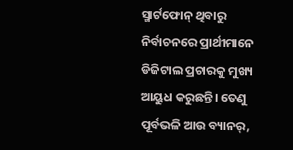ସ୍ମାର୍ଟଫୋନ୍‌‌ ଥିବାରୁ ନିର୍ବାଚନରେ ପ୍ରାର୍ଥୀମାନେ ଡିଜିଟାଲ ପ୍ରଚାରକୁ ମୁଖ୍ୟ ଆୟୁଧ କରୁଛନ୍ତି। ତେଣୁ ପୂର୍ବଭଳି ଆଉ ବ୍ୟାନର୍‌‌,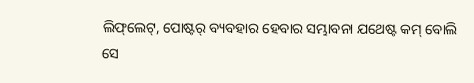ଲିଫ୍‌‌ଲେଟ୍‌‌, ପୋଷ୍ଟର୍‌ ବ୍ୟବହାର ହେବାର ସମ୍ଭାବନା ଯଥେଷ୍ଟ କମ୍ ବୋଲି ସେ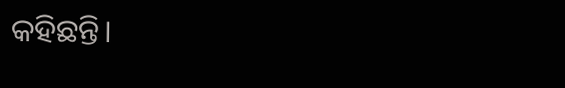କହିଛନ୍ତି।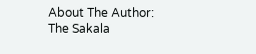About The Author: The Sakala